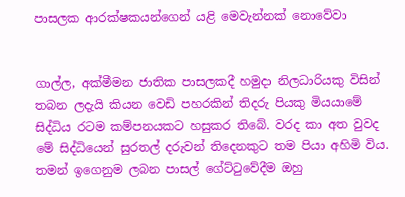පාසලක ආරක්ෂකයන්ගෙන් යළි මෙවැන්නක් නොවේවා


ගාල්ල, අක්මීමන ජාතික පාසලකදී හමුදා නිලධාරියකු විසින් තබන ලදැයි කියන වෙඩි පහරකින් තිදරු පියකු මියයාමේ සිද්ධිය රටම කම්පනයකට හසුකර තිබේ. වරද කා අත වුවද මේ සිද්ධියෙන් සුරතල් දරුවන් තිදෙනකුට තම පියා අහිමි විය. තමන් ඉගෙනුම ලබන පාසල් ගේට්ටුවේදීම ඔහු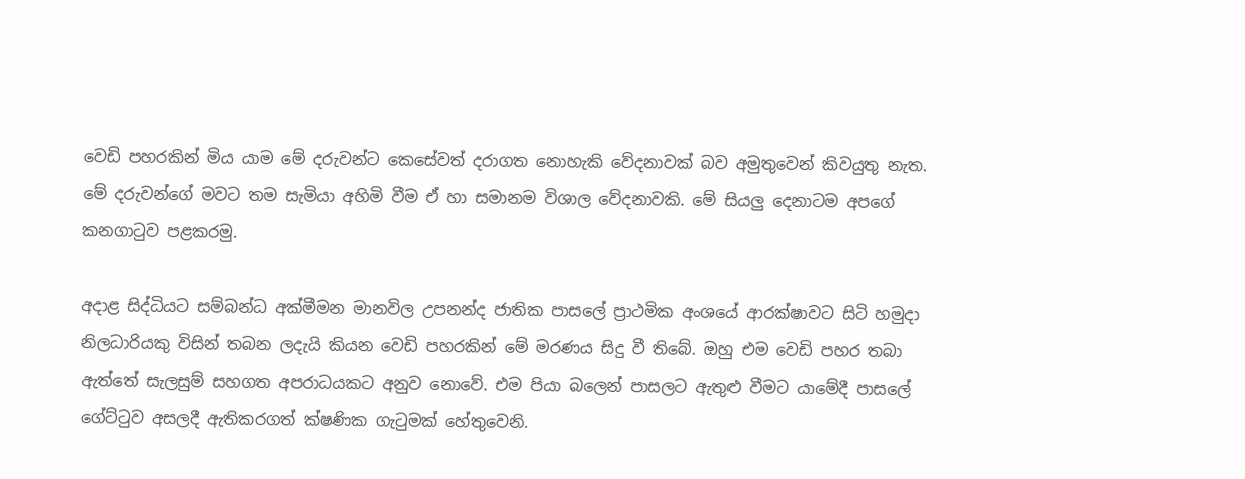වෙඩි පහරකින් මිය යාම මේ දරුවන්ට කෙසේවත් දරාගත නොහැකි වේදනාවක් බව අමුතුවෙන් කිවයුතු නැත. මේ දරුවන්ගේ මවට තම සැමියා අහිමි වීම ඒ හා සමානම විශාල වේදනාවකි. මේ සියලු දෙනාටම අපගේ කනගාටුව පළකරමු.

අදාළ සිද්ධියට සම්බන්ධ අක්මීමන මානවිල උපනන්ද ජාතික පාසලේ ප්‍රාථමික අංශයේ ආරක්ෂාවට සිටි හමුදා නිලධාරියකු විසින් තබන ලදැයි කියන වෙඩි පහරකින් මේ මරණය සිදු වී තිබේ. ඔහු එම වෙඩි පහර තබා ඇත්තේ සැලසුම් සහගත අපරාධයකට අනුව නොවේ. එම පියා බලෙන් පාසලට ඇතුළු වීමට යාමේදී පාසලේ ගේට්ටුව අසලදී ඇතිකරගත් ක්ෂණික ගැටුමක් හේතුවෙනි.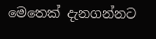මෙතෙක් දැනගන්නට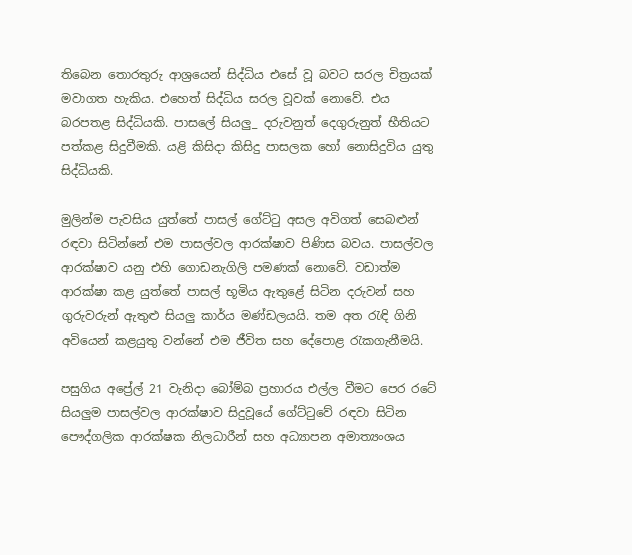තිබෙන තොරතුරු ආශ්‍රයෙන් සිද්ධිය එසේ වූ බවට සරල චිත්‍රයක් මවාගත හැකිය. එහෙත් සිද්ධිය සරල වූවක් නොවේ. එය බරපතළ සිද්ධියකි. පාසලේ සියලු_ දරුවනුත් දෙගුරුනුත් භීතියට පත්කළ සිදුවීමකි. යළි කිසිදා කිසිදු පාසලක හෝ නොසිදුවිය යුතු සිද්ධියකි.

මුලින්ම පැවසිය යුත්තේ පාසල් ගේට්ටු අසල අවිගත් සෙබළුන් රඳවා සිටින්නේ එම පාසල්වල ආරක්ෂාව පිණිස බවය. පාසල්වල ආරක්ෂාව යනු එහි ගොඩනැගිලි පමණක් නොවේ. වඩාත්ම ආරක්ෂා කළ යුත්තේ පාසල් භූමිය ඇතුළේ සිටින දරුවන් සහ ගුරුවරුන් ඇතුළු සියලු කාර්ය මණ්ඩලයයි. තම අත රැඳි ගිනි අවියෙන් කළයුතු වන්නේ එම ජීවිත සහ දේපොළ රැකගැනීමයි.

පසුගිය අප්‍රේල් 21 වැනිදා බෝම්බ ප්‍රහාරය එල්ල වීමට පෙර රටේ සියලුම පාසල්වල ආරක්ෂාව සිදුවූයේ ගේට්ටුවේ රඳවා සිටින පෞද්ගලික ආරක්ෂක නිලධාරීන් සහ අධ්‍යාපන අමාත්‍යංශය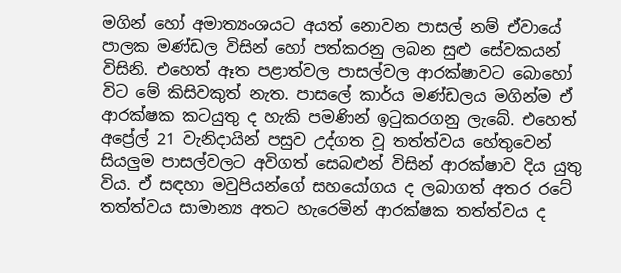මගින් හෝ අමාත්‍යංශයට අයත් නොවන පාසල් නම් ඒවායේ පාලක මණ්ඩල විසින් හෝ පත්කරනු ලබන සුළු සේවකයන් විසිනි. එහෙත් ඈත පළාත්වල පාසල්වල ආරක්ෂාවට බොහෝ විට මේ කිසිවකුත් නැත. පාසලේ කාර්ය මණ්ඩලය මගින්ම ඒ ආරක්ෂක කටයුතු ද හැකි පමණින් ඉටුකරගනු ලැබේ. එහෙත් අප්‍රේල් 21 වැනිදායින් පසුව උද්ගත වූ තත්ත්වය හේතුවෙන් සියලුම පාසල්වලට අවිගත් සෙබළුන් විසින් ආරක්ෂාව දිය යුතු විය. ඒ සඳහා මවුපියන්ගේ සහයෝගය ද ලබාගත් අතර රටේ තත්ත්වය සාමාන්‍ය අතට හැරෙමින් ආරක්ෂක තත්ත්වය ද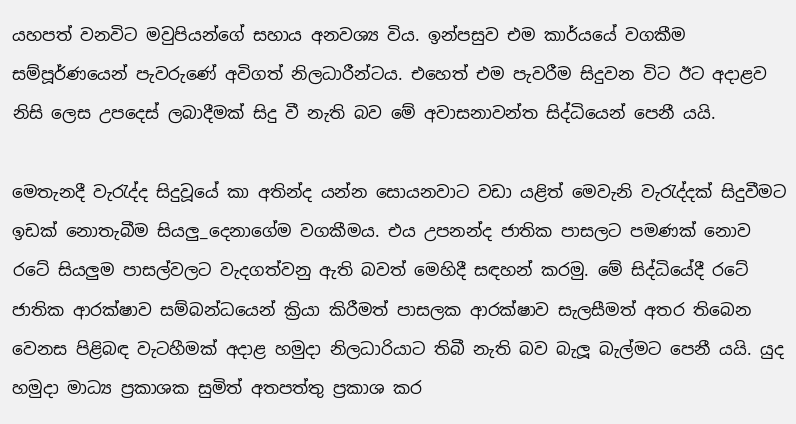යහපත් වනවිට මවුපියන්ගේ සහාය අනවශ්‍ය විය. ඉන්පසුව එම කාර්යයේ වගකීම සම්පූර්ණයෙන් පැවරුණේ අවිගත් නිලධාරීන්ටය. එහෙත් එම පැවරීම සිදුවන විට ඊට අදාළව නිසි ලෙස උපදෙස් ලබාදීමක් සිදු වී නැති බව මේ අවාසනාවන්ත සිද්ධියෙන් පෙනී යයි.

මෙතැනදී වැරැද්ද සිදුවූයේ කා අතින්ද යන්න සොයනවාට වඩා යළිත් මෙවැනි වැරැද්දක් සිදුවීමට ඉඩක් නොතැබීම සියලු_දෙනාගේම වගකීමය. එය උපනන්ද ජාතික පාසලට පමණක් නොව රටේ සියලුම පාසල්වලට වැදගත්වනු ඇති බවත් මෙහිදී සඳහන් කරමු. මේ සිද්ධියේදී රටේ ජාතික ආරක්ෂාව සම්බන්ධයෙන් ක්‍රියා කිරීමත් පාසලක ආරක්ෂාව සැලසීමත් අතර තිබෙන වෙනස පිළිබඳ වැටහීමක් අදාළ හමුදා නිලධාරියාට තිබී නැති බව බැලූ බැල්මට පෙනී යයි. යුද හමුදා මාධ්‍ය ප්‍රකාශක සුමිත් අතපත්තු ප්‍රකාශ කර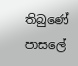තිබුණේ පාසලේ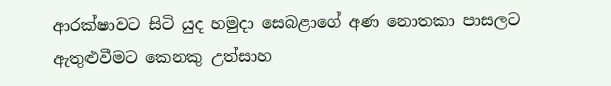ආරක්ෂාවට සිටි යුද හමුදා සෙබළාගේ අණ නොතකා පාසලට ඇතුළුවීමට කෙනකු උත්සාහ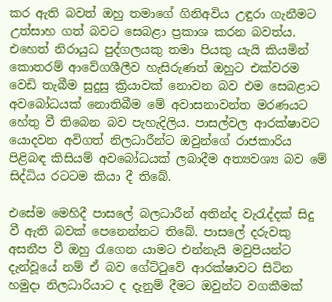කර ඇති බවත් ඔහු තමාගේ ගිනිඅවිය උඳුරා ගැනීමට උත්සාහ ගත් බවට සෙබළා ප්‍රකාශ කරන බවත්ය. එහෙත් නිරායුධ පුද්ගලයකු තමා පියකු යැයි කියමින් කොතරම් ආවේගශීලීව හැසිරුණත් ඔහුට එක්වරම වෙඩි තැබීම සුදුසු ක්‍රියාවක් නොවන බව එම සෙබළාට අවබෝධයක් නොතිබීම මේ අවාසනාවන්ත මරණයට හේතු වී තිබෙන බව පැහැදිලිය. පාසල්වල ආරක්ෂාවට යොදවන අවිගත් නිලධාරීන්ට ඔවුන්ගේ රාජකාරිය පිළිබඳ කිසියම් අවබෝධයක් ලබාදීම අත්‍යවශ්‍ය බව මේ සිද්ධිය රටටම කියා දී තිබේ.

එසේම මෙහිදී පාසලේ බලධාරීන් අතින්ද වැරැද්දක් සිදු වී ඇති බවක් පෙනෙන්නට තිබේ. පාසලේ දරුවකු අසනීප වී ඔහු රැගෙන යාමට එන්නැයි මවුපියන්ට දැන්වූයේ නම් ඒ බව ගේට්ටුවේ ආරක්ෂාවට සිටින හමුදා නිලධාරියාට ද දැනුම් දීමට ඔවුන්ට වගකීමක්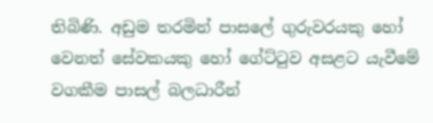තිබිණි. අඩුම තරමින් පාසලේ ගුරුවරයකු හෝ වෙනත් සේවකයකු හෝ ගේට්ටුව අසළට යැවීමේ වගකීම පාසල් බලධාරීන්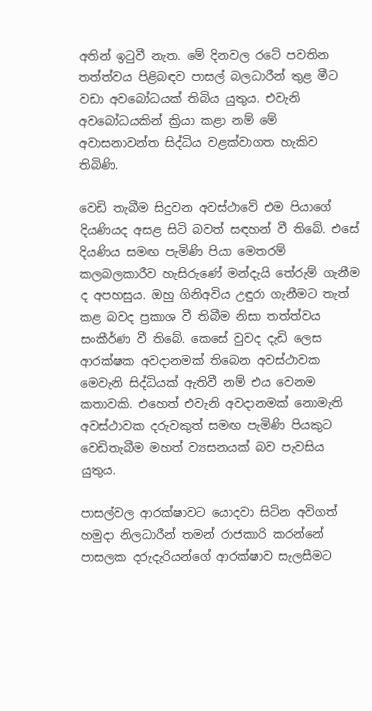අතින් ඉටුවී නැත. මේ දිනවල රටේ පවතින තත්ත්වය පිළිබඳව පාසල් බලධාරීන් තුළ මීට වඩා අවබෝධයක් තිබිය යුතුය. එවැනි අවබෝධයකින් ක්‍රියා කළා නම් මේ අවාසනාවන්ත සිද්ධිය වළක්වාගත හැකිව තිබිණි.

වෙඩි තැබීම සිදුවන අවස්ථාවේ එම පියාගේ දියණියද අසළ සිටි බවත් සඳහන් වී තිබේ. එසේ දියණිය සමඟ පැමිණි පියා මෙතරම් කලබලකාරීව හැසිරුණේ මන්දැයි තේරුම් ගැනීම ද අපහසුය. ඔහු ගිනිඅවිය උඳුරා ගැනීමට තැත් කළ බවද ප්‍රකාශ වී තිබීම නිසා තත්ත්වය සංකීර්ණ වී තිබේ. කෙසේ වුවද දැඩි ලෙස ආරක්ෂක අවදානමක් තිබෙන අවස්ථාවක මෙවැනි සිද්ධියක් ඇතිවී නම් එය වෙනම කතාවකි. එහෙත් එවැනි අවදානමක් නොමැති අවස්ථාවක දරුවකුත් සමඟ පැමිණි පියකුට වෙඩිතැබීම මහත් ව්‍යසනයක් බව පැවසිය යුතුය.

පාසල්වල ආරක්ෂාවට යොදවා සිටින අවිගත් හමුදා නිලධාරීන් තමන් රාජකාරි කරන්නේ පාසලක දරුදැරියන්ගේ ආරක්ෂාව සැලසීමට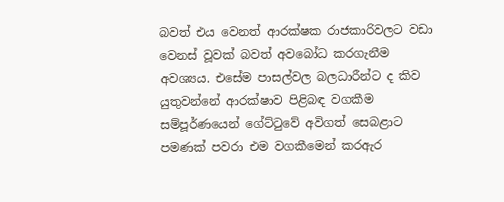බවත් එය වෙනත් ආරක්ෂක රාජකාරිවලට වඩා වෙනස් වූවක් බවත් අවබෝධ කරගැනීම අවශ්‍යය. එසේම පාසල්වල බලධාරීන්ට ද කිව යුතුවන්නේ ආරක්ෂාව පිළිබඳ වගකීම සම්පූර්ණයෙන් ගේට්ටුවේ අවිගත් සෙබළාට පමණක් පවරා එම වගකීමෙන් කරඇර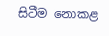සිටීම නොකළ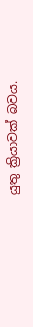යුතු ක්‍රියාවක් බවය.